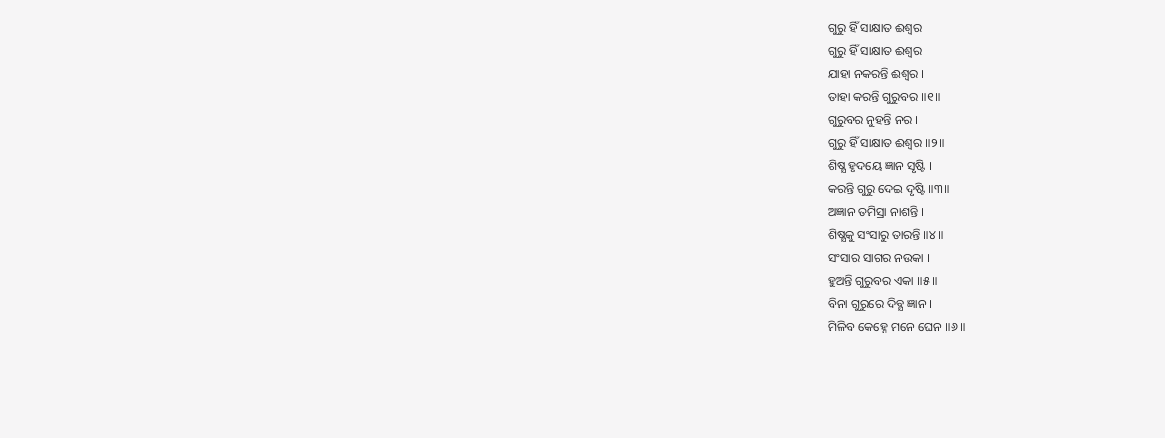ଗୁରୁ ହିଁ ସାକ୍ଷାତ ଈଶ୍ବର
ଗୁରୁ ହିଁ ସାକ୍ଷାତ ଈଶ୍ବର
ଯାହା ନକରନ୍ତି ଈଶ୍ବର ।
ତାହା କରନ୍ତି ଗୁରୁବର ॥୧॥
ଗୁରୁବର ନୁହନ୍ତି ନର ।
ଗୁରୁ ହିଁ ସାକ୍ଷାତ ଈଶ୍ବର ॥୨॥
ଶିଷ୍ଯ ହୃଦୟେ ଜ୍ଞାନ ସୃଷ୍ଟି ।
କରନ୍ତି ଗୁରୁ ଦେଇ ଦୃଷ୍ଟି ॥୩॥
ଅଜ୍ଞାନ ତମିସ୍ରା ନାଶନ୍ତି ।
ଶିଷ୍ଯକୁ ସଂସାରୁ ତାରନ୍ତି ॥୪॥
ସଂସାର ସାଗର ନଉକା ।
ହୁଅନ୍ତି ଗୁରୁବର ଏକା ॥୫॥
ବିନା ଗୁରୁରେ ଦିବ୍ଯ ଜ୍ଞାନ ।
ମିଳିବ କେହ୍ନେ ମନେ ଘେନ ॥୬॥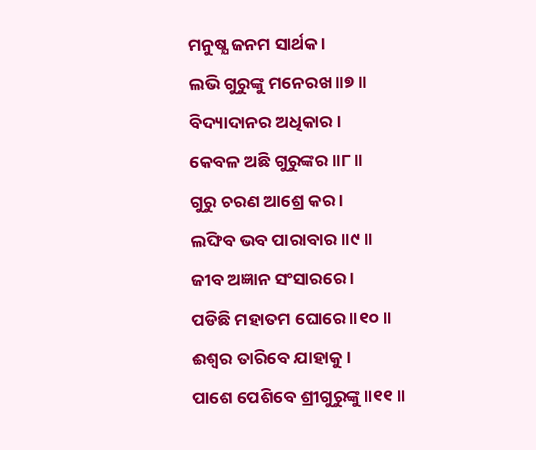ମନୁଷ୍ଯ ଜନମ ସାର୍ଥକ ।
ଲଭି ଗୁରୁଙ୍କୁ ମନେରଖ ॥୭॥
ବିଦ୍ୟାଦାନର ଅଧିକାର ।
କେବଳ ଅଛି ଗୁରୁଙ୍କର ॥୮॥
ଗୁରୁ ଚରଣ ଆଶ୍ରେ କର ।
ଲଙ୍ଘିବ ଭବ ପାରାବାର ॥୯॥
ଜୀବ ଅଜ୍ଞାନ ସଂସାରରେ ।
ପଡିଛି ମହାତମ ଘୋରେ ॥୧୦॥
ଈଶ୍ବର ତାରିବେ ଯାହାକୁ ।
ପାଶେ ପେଶିବେ ଶ୍ରୀଗୁରୁଙ୍କୁ ॥୧୧॥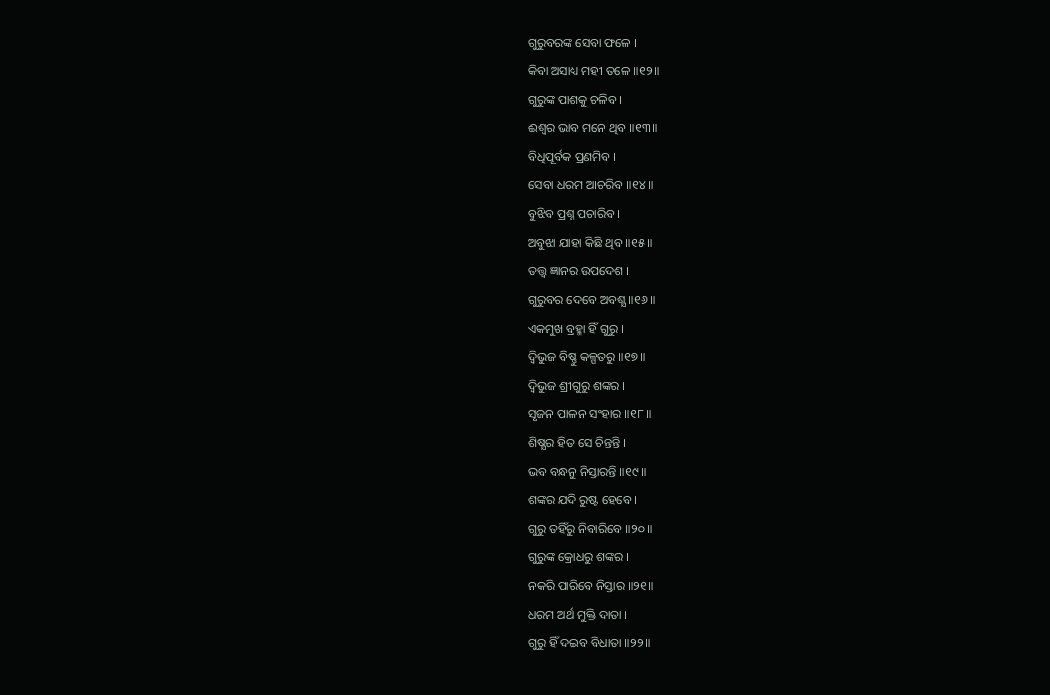ଗୁରୁବରଙ୍କ ସେବା ଫଳେ ।
କିବା ଅସାଧ୍ୟ ମହୀ ତଳେ ॥୧୨॥
ଗୁରୁଙ୍କ ପାଶକୁ ଚଳିବ ।
ଈଶ୍ବର ଭାବ ମନେ ଥିବ ॥୧୩॥
ବିଧିପୂର୍ବକ ପ୍ରଣମିବ ।
ସେବା ଧରମ ଆଚରିବ ॥୧୪॥
ବୁଝିବ ପ୍ରଶ୍ନ ପଚାରିବ ।
ଅବୁଝା ଯାହା କିଛି ଥିବ ॥୧୫॥
ତତ୍ତ୍ବ ଜ୍ଞାନର ଉପଦେଶ ।
ଗୁରୁବର ଦେବେ ଅବଶ୍ଯ ॥୧୬॥
ଏକମୁଖ ବ୍ରହ୍ମା ହିଁ ଗୁରୁ ।
ଦ୍ଵିଭୁଜ ବିଷ୍ଣୁ କଳ୍ପତରୁ ॥୧୭॥
ଦ୍ଵିଭୁଜ ଶ୍ରୀଗୁରୁ ଶଙ୍କର ।
ସୃଜନ ପାଳନ ସଂହାର ॥୧୮॥
ଶିଷ୍ଯର ହିତ ସେ ଚିନ୍ତନ୍ତି ।
ଭବ ବନ୍ଧନୁ ନିସ୍ତାରନ୍ତି ॥୧୯॥
ଶଙ୍କର ଯଦି ରୁଷ୍ଟ ହେବେ ।
ଗୁରୁ ତହିଁରୁ ନିବାରିବେ ॥୨୦॥
ଗୁରୁଙ୍କ କ୍ରୋଧରୁ ଶଙ୍କର ।
ନକରି ପାରିବେ ନିସ୍ତାର ॥୨୧॥
ଧରମ ଅର୍ଥ ମୁକ୍ତି ଦାତା ।
ଗୁରୁ ହିଁ ଦଇବ ବିଧାତା ॥୨୨॥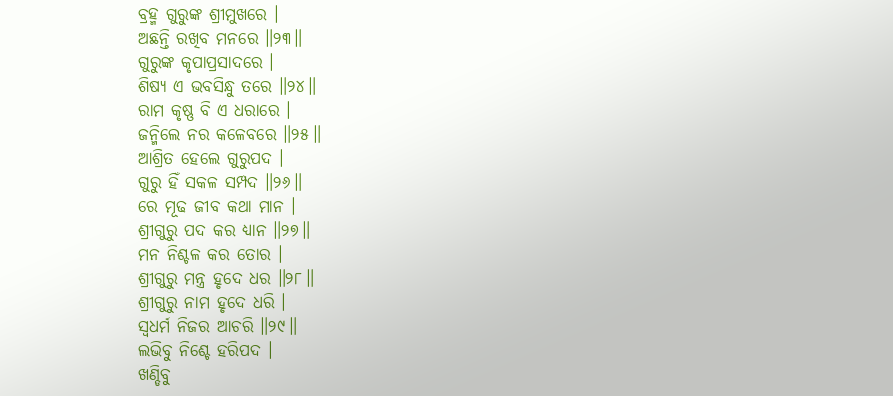ବ୍ରହ୍ମ ଗୁରୁଙ୍କ ଶ୍ରୀମୁଖରେ ।
ଅଛନ୍ତି ରଖିବ ମନରେ ॥୨୩॥
ଗୁରୁଙ୍କ କୃପାପ୍ରସାଦରେ ।
ଶିଷ୍ଯ ଏ ଭବସିନ୍ଧୁ ତରେ ॥୨୪॥
ରାମ କୃଷ୍ଣ ବି ଏ ଧରାରେ ।
ଜନ୍ମିଲେ ନର କଳେବରେ ॥୨୫॥
ଆଶ୍ରିତ ହେଲେ ଗୁରୁପଦ ।
ଗୁରୁ ହିଁ ସକଳ ସମ୍ପଦ ॥୨୬॥
ରେ ମୂଢ ଜୀବ କଥା ମାନ ।
ଶ୍ରୀଗୁରୁ ପଦ କର ଧ୍ୟାନ ॥୨୭॥
ମନ ନିଶ୍ଚଳ କର ତୋର ।
ଶ୍ରୀଗୁରୁ ମନ୍ତ୍ର ହୃଦେ ଧର ॥୨୮॥
ଶ୍ରୀଗୁରୁ ନାମ ହୃଦେ ଧରି ।
ସ୍ବଧର୍ମ ନିଜର ଆଚରି ॥୨୯॥
ଲଭିବୁ ନିଶ୍ଚେ ହରିପଦ ।
ଖଣ୍ଡିବୁ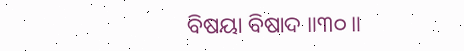ବିଷୟା ବିଷାଦ ॥୩୦॥